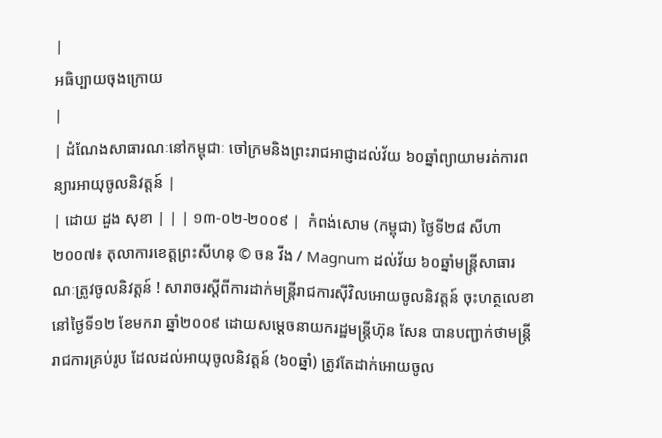|
អធិប្បាយចុងក្រោយ
|
| ដំណែងសាធារណៈនៅកម្ពុជាៈ ចៅក្រមនិងព្រះរាជអាជ្ញាដល់វ័យ ៦០ឆ្នាំព្យាយាមរត់ការពន្យារអាយុចូលនិវត្តន៍ |
| ដោយ ដួង សុខា | | | ១៣-០២-២០០៩ |  កំពង់សោម (កម្ពុជា) ថ្ងៃទី២៨ សីហា ២០០៧៖ តុលាការខេត្តព្រះសីហនុ © ចន វីង / Magnum ដល់វ័យ ៦០ឆ្នាំមន្រ្តីសាធារណៈត្រូវចូលនិវត្តន៍ ! សារាចរស្តីពីការដាក់មន្រ្តីរាជការស៊ីវិលអោយចូលនិវត្តន៍ ចុះហត្ថលេខានៅថ្ងៃទី១២ ខែមករា ឆ្នាំ២០០៩ ដោយសម្តេចនាយករដ្ឋមន្រ្តីហ៊ុន សែន បានបញ្ជាក់ថាមន្រ្តីរាជការគ្រប់រូប ដែលដល់អាយុចូលនិវត្តន៍ (៦០ឆ្នាំ) ត្រូវតែដាក់អោយចូល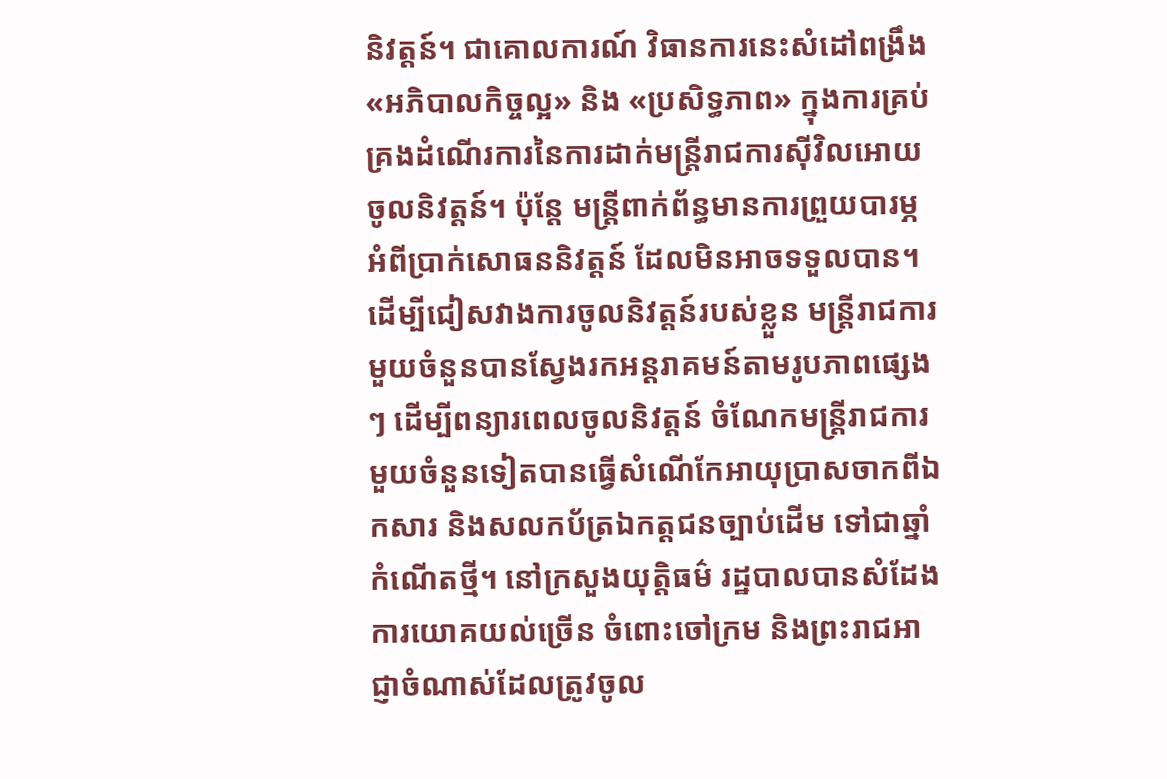និវត្តន៍។ ជាគោលការណ៍ វិធានការនេះសំដៅពង្រឹង«អភិបាលកិច្ចល្អ» និង «ប្រសិទ្ធភាព» ក្នុងការគ្រប់គ្រងដំណើរការនៃការដាក់មន្រ្តីរាជការស៊ីវិលអោយចូលនិវត្តន៍។ ប៉ុន្តែ មន្រ្តីពាក់ព័ន្ធមានការព្រួយបារម្ភអំពីប្រាក់សោធននិវត្តន៍ ដែលមិនអាចទទួលបាន។ ដើម្បីជៀសវាងការចូលនិវត្តន៍របស់ខ្លួន មន្រ្តីរាជការមួយចំនួនបានស្វែងរកអន្តរាគមន៍តាមរូបភាពផ្សេងៗ ដើម្បីពន្យារពេលចូលនិវត្តន៍ ចំណែកមន្រ្តីរាជការមួយចំនួនទៀតបានធ្វើសំណើកែអាយុប្រាសចាកពីឯកសារ និងសលកប័ត្រឯកត្តជនច្បាប់ដើម ទៅជាឆ្នាំកំណើតថ្មី។ នៅក្រសួងយុត្តិធម៌ រដ្ឋបាលបានសំដែងការយោគយល់ច្រើន ចំពោះចៅក្រម និងព្រះរាជអាជ្ញាចំណាស់ដែលត្រូវចូល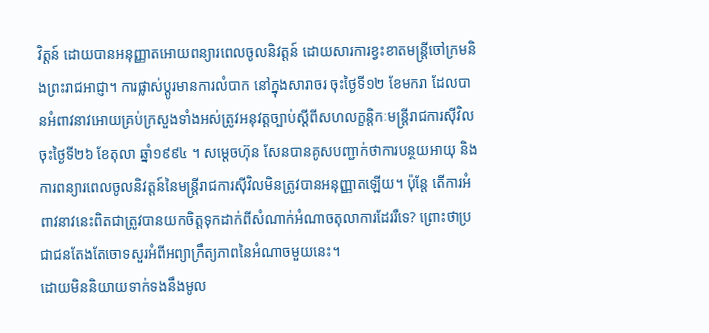វិត្តន៍ ដោយបានអនុញ្ញាតអោយពន្យារពេលចូលនិវត្តន៍ ដោយសារការខ្វះខាតមន្រ្តីចៅក្រមនិងព្រះរាជអាជ្ញា។ ការផ្លាស់ប្តូរមានការលំបាក នៅក្នុងសារាចរ ចុះថ្ងៃទី១២ ខែមករា ដែលបានអំពាវនាវអោយគ្រប់ក្រសួងទាំងអស់ត្រូវអនុវត្តច្បាប់ស្តីពីសហលក្ខន្តិកៈមន្រ្តីរាជការស៊ីវិល ចុះថ្ងៃទី២៦ ខែតុលា ឆ្នាំ១៩៩៤ ។ សម្តេចហ៊ុន សែនបានគូសបញ្ជាក់ថាការបន្ថយអាយុ និងការពន្យារពេលចូលនិវត្តន៍នៃមន្រ្តីរាជការស៊ីវិលមិនត្រូវបានអនុញ្ញាតឡើយ។ ប៉ុន្តែ តើការអំពាវនាវនេះពិតជាត្រូវបានយកចិត្តទុកដាក់ពីសំណាក់អំណាចតុលាការដែររឺទេ? ព្រោះថាប្រជាជនតែងតែចោទសួរអំពីអព្យាក្រឹត្យភាពនៃអំណាចមួយនេះ។
ដោយមិននិយាយទាក់ទងនឹងមូល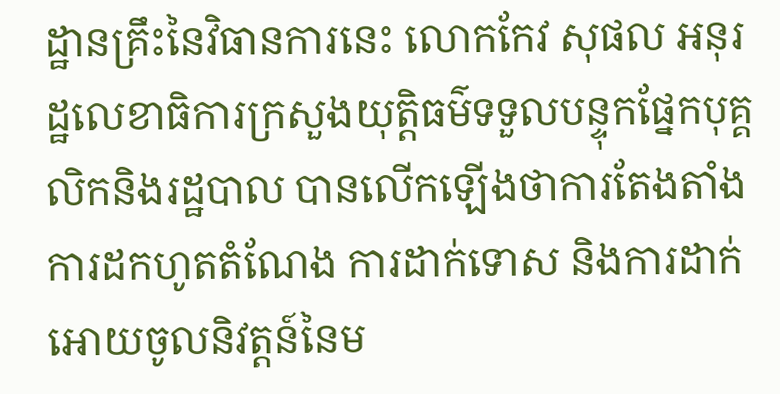ដ្ឋានគ្រឹះនៃវិធានការនេះ លោកកែវ សុផល អនុរដ្ឋលេខាធិការក្រសួងយុត្តិធម៌ទទួលបន្ទុកផ្នែកបុគ្គលិកនិងរដ្ឋបាល បានលើកឡើងថាការតែងតាំង ការដកហូតតំណែង ការដាក់ទោស និងការដាក់អោយចូលនិវត្តន៍នៃម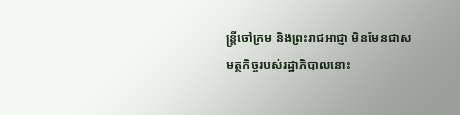ន្រ្តីចៅក្រម និងព្រះរាជអាជ្ញា មិនមែនជាសមត្ថកិច្ចរបស់រដ្ឋាភិបាលនោះ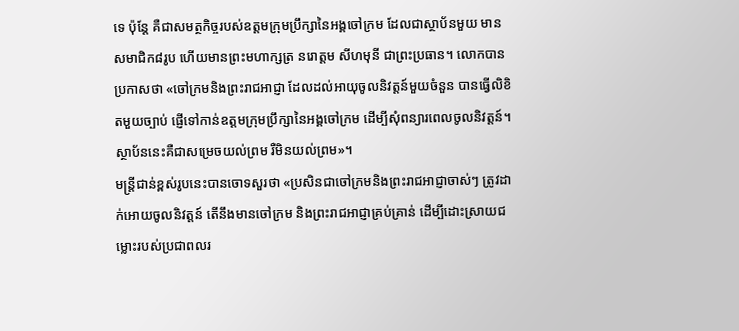ទេ ប៉ុន្តែ គឺជាសមត្ថកិច្ចរបស់ឧត្តមក្រុមប្រឹក្សានៃអង្គចៅក្រម ដែលជាស្ថាប័នមួយ មានសមាជិក៨រូប ហើយមានព្រះមហាក្សត្រ នរោត្តម សីហមុនី ជាព្រះប្រធាន។ លោកបានប្រកាសថា «ចៅក្រមនិងព្រះរាជអាជ្ញា ដែលដល់អាយុចូលនិវត្តន៍មួយចំនួន បានធ្វើលិខិតមួយច្បាប់ ផ្ញើទៅកាន់ឧត្តមក្រុមប្រឹក្សានៃអង្គចៅក្រម ដើម្បីសុំពន្យារពេលចូលនិវត្តន៍។ ស្ថាប័ននេះគឺជាសម្រេចយល់ព្រម រឺមិនយល់ព្រម»។
មន្រ្តីជាន់ខ្ពស់រូបនេះបានចោទសួរថា «ប្រសិនជាចៅក្រមនិងព្រះរាជអាជ្ញាចាស់ៗ ត្រូវដាក់អោយចូលនិវត្តន៍ តើនឹងមានចៅក្រម និងព្រះរាជអាជ្ញាគ្រប់គ្រាន់ ដើម្បីដោះស្រាយជម្លោះរបស់ប្រជាពលរ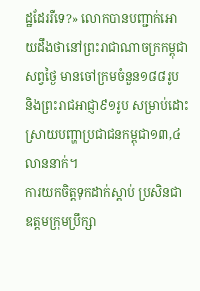ដ្ឋដែររឺទេ?» លោកបានបញ្ជាក់អោយដឹងថានៅព្រះរាជាណាចក្រកម្ពុជាសព្វថ្ងៃ មានចៅក្រមចំនួន១៨៨រូប និងព្រះរាជអាជ្ញា៩១រូប សម្រាប់ដោះស្រាយបញ្ហាប្រជាជនកម្ពុជា១៣,៤លាននាក់។
ការយកចិត្តទុកដាក់ស្តាប់ ប្រសិនជាឧត្តមក្រុមប្រឹក្សា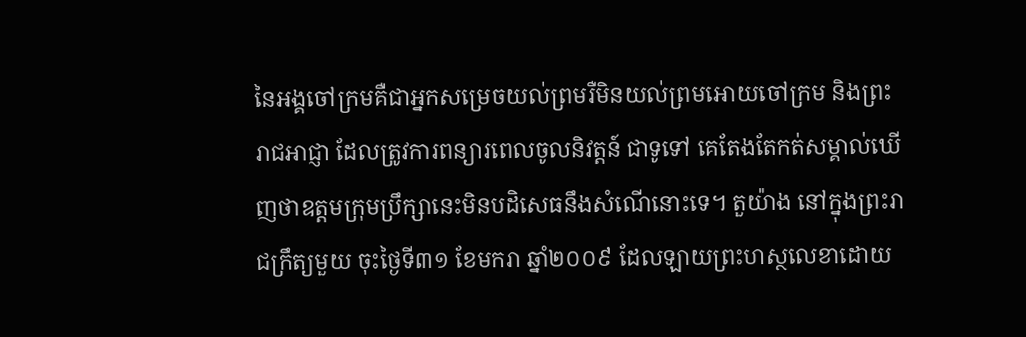នៃអង្គចៅក្រមគឺជាអ្នកសម្រេចយល់ព្រមរឺមិនយល់ព្រមអោយចៅក្រម និងព្រះរាជអាជ្ញា ដែលត្រូវការពន្យារពេលចូលនិវត្តន៍ ជាទូទៅ គេតែងតែកត់សម្គាល់ឃើញថាឧត្តមក្រុមប្រឹក្សានេះមិនបដិសេធនឹងសំណើនោះទេ។ តួយ៉ាង នៅក្នុងព្រះរាជក្រឹត្យមួយ ចុះថ្ងៃទី៣១ ខែមករា ឆ្នាំ២០០៩ ដែលឡាយព្រះហស្ថលេខាដោយ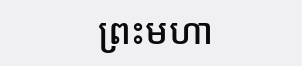ព្រះមហា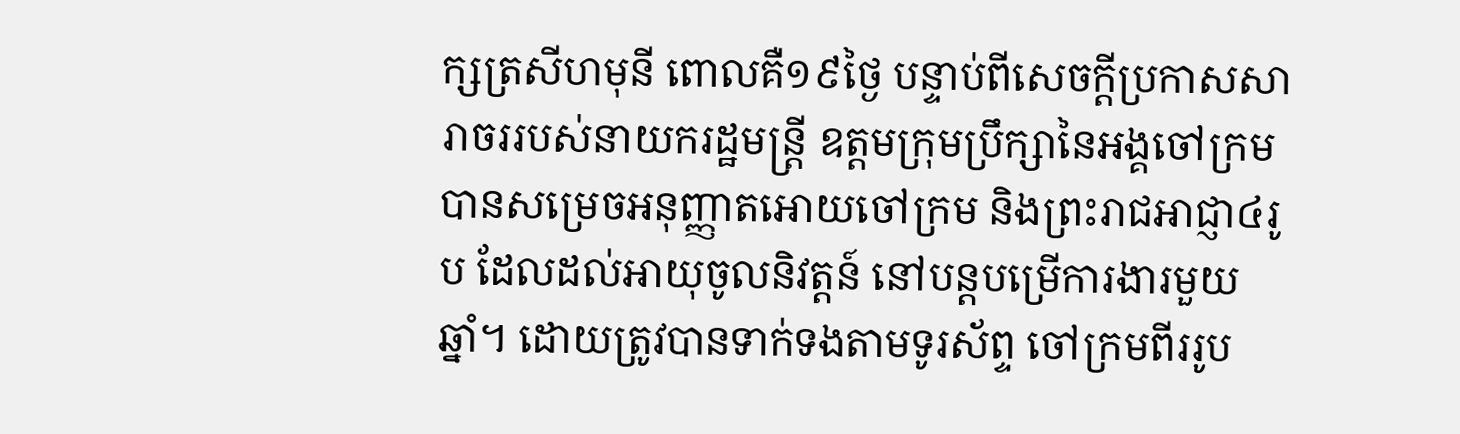ក្សត្រសីហមុនី ពោលគឺ១៩ថ្ងៃ បន្ទាប់ពីសេចក្តីប្រកាសសារាចររបស់នាយករដ្ឋមន្រ្តី ឧត្តមក្រុមប្រឹក្សានៃអង្គចៅក្រមបានសម្រេចអនុញ្ញាតអោយចៅក្រម និងព្រះរាជអាជ្ញា៤រូប ដែលដល់អាយុចូលនិវត្តន៍ នៅបន្តបម្រើការងារមួយឆ្នាំ។ ដោយត្រូវបានទាក់ទងតាមទូរស័ព្ទ ចៅក្រមពីររូប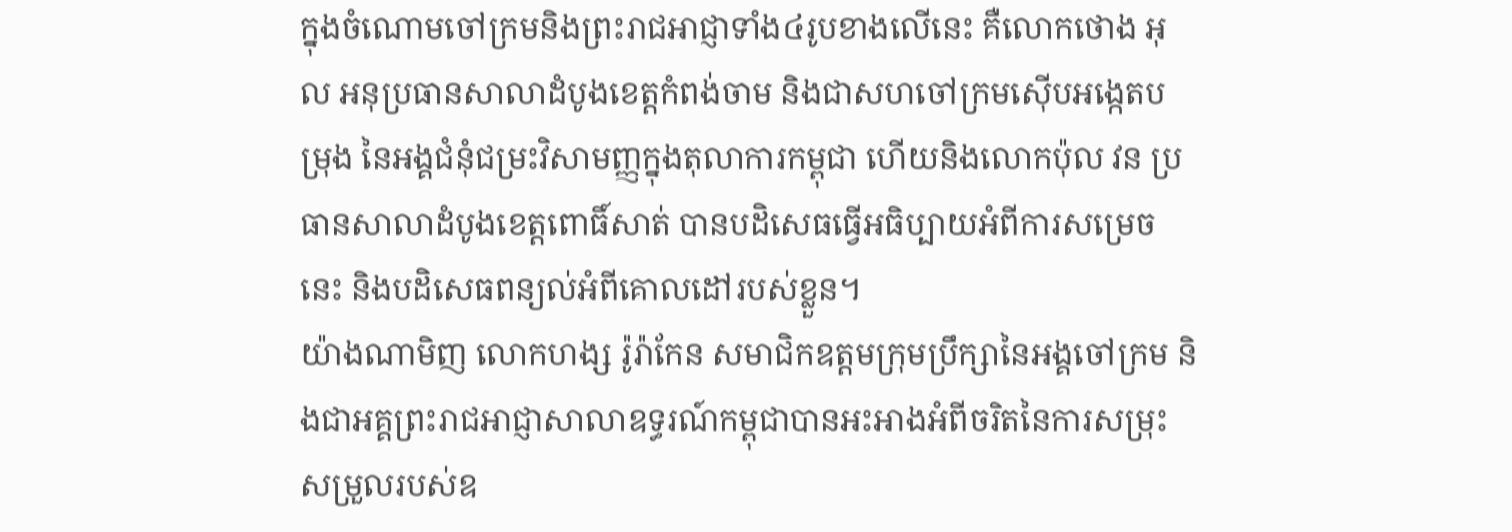ក្នុងចំណោមចៅក្រមនិងព្រះរាជអាជ្ញាទាំង៤រូបខាងលើនេះ គឺលោកថោង អុល អនុប្រធានសាលាដំបូងខេត្តកំពង់ចាម និងជាសហចៅក្រមស៊ើបអង្កេតបម្រុង នៃអង្គជំនុំជម្រះវិសាមញ្ញក្នុងតុលាការកម្ពុជា ហើយនិងលោកប៉ុល វន ប្រធានសាលាដំបូងខេត្តពោធិ៍សាត់ បានបដិសេធធ្វើអធិប្បាយអំពីការសម្រេចនេះ និងបដិសេធពន្យល់អំពីគោលដៅរបស់ខ្លួន។
យ៉ាងណាមិញ លោកហង្ស រ៉ូរ៉ាកែន សមាជិកឧត្តមក្រុមប្រឹក្សានៃអង្គចៅក្រម និងជាអគ្គព្រះរាជអាជ្ញាសាលាឧទ្ធរណ៍កម្ពុជាបានអះអាងអំពីចរិតនៃការសម្រុះសម្រួលរបស់ឧ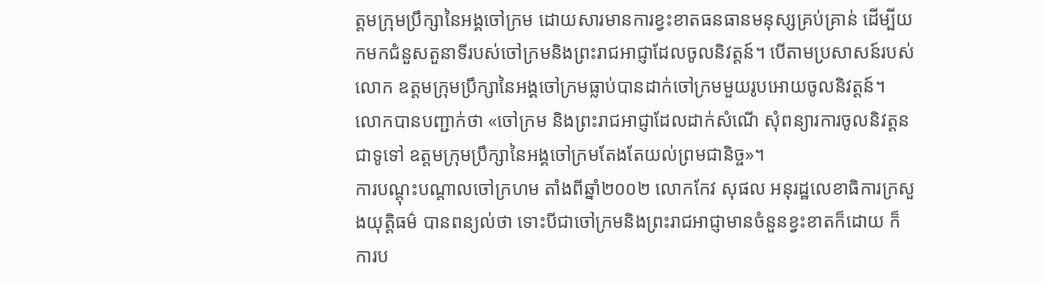ត្តមក្រុមប្រឹក្សានៃអង្គចៅក្រម ដោយសារមានការខ្វះខាតធនធានមនុស្សគ្រប់គ្រាន់ ដើម្បីយកមកជំនួសតួនាទីរបស់ចៅក្រមនិងព្រះរាជអាជ្ញាដែលចូលនិវត្តន៍។ បើតាមប្រសាសន៍របស់លោក ឧត្តមក្រុមប្រឹក្សានៃអង្គចៅក្រមធ្លាប់បានដាក់ចៅក្រមមួយរូបអោយចូលនិវត្តន៍។ លោកបានបញ្ជាក់ថា «ចៅក្រម និងព្រះរាជអាជ្ញាដែលដាក់សំណើ សុំពន្យារការចូលនិវត្តន ជាទូទៅ ឧត្តមក្រុមប្រឹក្សានៃអង្គចៅក្រមតែងតែយល់ព្រមជានិច្ច»។
ការបណ្តុះបណ្តាលចៅក្រហម តាំងពីឆ្នាំ២០០២ លោកកែវ សុផល អនុរដ្ឋលេខាធិការក្រសួងយុត្តិធម៌ បានពន្យល់ថា ទោះបីជាចៅក្រមនិងព្រះរាជអាជ្ញាមានចំនួនខ្វះខាតក៏ដោយ ក៏ការប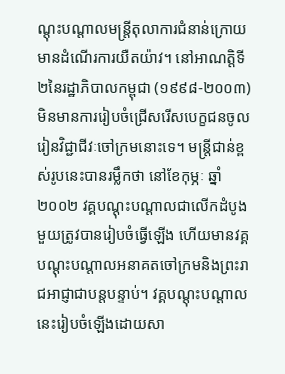ណ្តុះបណ្តាលមន្រ្តីតុលាការជំនាន់ក្រោយមានដំណើរការយឺតយ៉ាវ។ នៅអាណត្តិទី២នៃរដ្ឋាភិបាលកម្ពុជា (១៩៩៨-២០០៣) មិនមានការរៀបចំជ្រើសរើសបេក្ខជនចូលរៀនវិជ្ជាជីវៈចៅក្រមនោះទេ។ មន្រ្តីជាន់ខ្ពស់រូបនេះបានរម្លឹកថា នៅខែកុម្ភៈ ឆ្នាំ២០០២ វគ្គបណ្តុះបណ្តាលជាលើកដំបូងមួយត្រូវបានរៀបចំធ្វើឡើង ហើយមានវគ្គបណ្តុះបណ្តាលអនាគតចៅក្រមនិងព្រះរាជអាជ្ញាជាបន្តបន្ទាប់។ វគ្គបណ្តុះបណ្តាលនេះរៀបចំឡើងដោយសា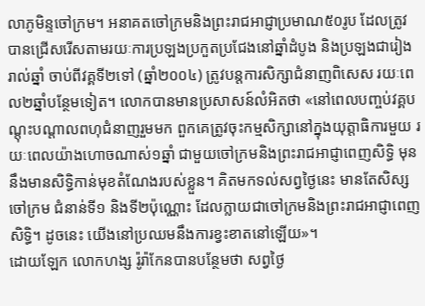លាភូមិន្ទចៅក្រម។ អនាគតចៅក្រមនិងព្រះរាជអាជ្ញាប្រមាណ៥០រូប ដែលត្រូវបានជ្រើសរើសតាមរយៈការប្រឡងប្រកួតប្រជែងនៅឆ្នាំដំបូង និងប្រឡងជារៀងរាល់ឆ្នាំ ចាប់ពីវគ្គទី២ទៅ (ឆ្នាំ២០០៤) ត្រូវបន្តការសិក្សាជំនាញពិសេស រយៈពេល២ឆ្នាំបន្ថែមទៀត។ លោកបានមានប្រសាសន៍លំអិតថា «នៅពេលបញ្ចប់វគ្គបណ្តុះបណ្តាលពហុជំនាញរួមមក ពួកគេត្រូវចុះកម្មសិក្សានៅក្នុងយុត្តាធិការមួយ រយៈពេលយ៉ាងហោចណាស់១ឆ្នាំ ជាមួយចៅក្រមនិងព្រះរាជអាជ្ញាពេញសិទ្ធិ មុននឹងមានសិទ្ធិកាន់មុខតំណែងរបស់ខ្លួន។ គិតមកទល់សព្វថ្ងៃនេះ មានតែសិស្សចៅក្រម ជំនាន់ទី១ និងទី២ប៉ុណ្ណោះ ដែលក្លាយជាចៅក្រមនិងព្រះរាជអាជ្ញាពេញសិទ្ធិ។ ដូចនេះ យើងនៅប្រឈមនឹងការខ្វះខាតនៅឡើយ»។
ដោយឡែក លោកហង្ស រ៉ូរ៉ាកែនបានបន្ថែមថា សព្វថ្ងៃ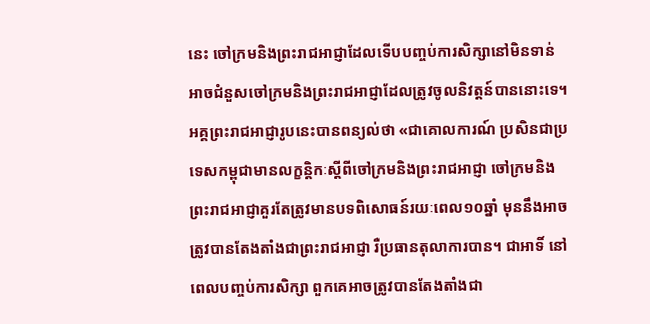នេះ ចៅក្រមនិងព្រះរាជអាជ្ញាដែលទើបបញ្ចប់ការសិក្សានៅមិនទាន់អាចជំនួសចៅក្រមនិងព្រះរាជអាជ្ញាដែលត្រូវចូលនិវត្តន៍បាននោះទេ។ អគ្គព្រះរាជអាជ្ញារូបនេះបានពន្យល់ថា «ជាគោលការណ៍ ប្រសិនជាប្រទេសកម្ពុជាមានលក្ខន្តិកៈស្តីពីចៅក្រមនិងព្រះរាជអាជ្ញា ចៅក្រមនិងព្រះរាជអាជ្ញាគួរតែត្រូវមានបទពិសោធន៍រយៈពេល១០ឆ្នាំ មុននឹងអាចត្រូវបានតែងតាំងជាព្រះរាជអាជ្ញា រឺប្រធានតុលាការបាន។ ជាអាទិ៍ នៅពេលបញ្ចប់ការសិក្សា ពួកគេអាចត្រូវបានតែងតាំងជា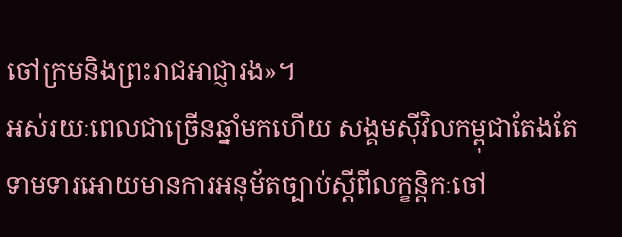ចៅក្រមនិងព្រះរាជអាជ្ញារង»។
អស់រយៈពេលជាច្រើនឆ្នាំមកហើយ សង្គមស៊ីវិលកម្ពុជាតែងតែទាមទារអោយមានការអនុម័តច្បាប់ស្តីពីលក្ខន្តិកៈចៅ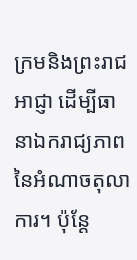ក្រមនិងព្រះរាជអាជ្ញា ដើម្បីធានាឯករាជ្យភាពនៃអំណាចតុលាការ។ ប៉ុន្តែ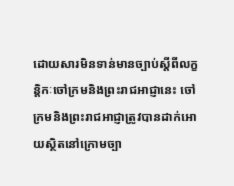ដោយសារមិនទាន់មានច្បាប់ស្តីពីលក្ខន្តិកៈចៅក្រមនិងព្រះរាជអាជ្ញានេះ ចៅក្រមនិងព្រះរាជអាជ្ញាត្រូវបានដាក់អោយស្ថិតនៅក្រោមច្បា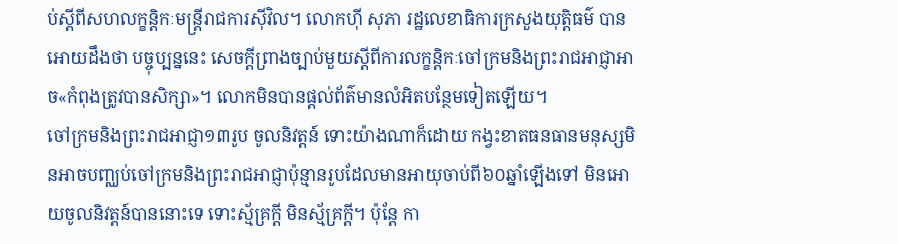ប់ស្តីពីសហលក្ខន្តិកៈមន្រ្តីរាជការស៊ីវិល។ លោកហ៊ី សុភា រដ្ឋលេខាធិការក្រសួងយុត្តិធម៌ បានអោយដឹងថា បច្ចុប្បន្ននេះ សេចក្តីព្រាងច្បាប់មួយស្តីពីការលក្ខន្តិកៈចៅក្រមនិងព្រះរាជអាជ្ញាអាច«កំពុងត្រូវបានសិក្សា»។ លោកមិនបានផ្តល់ព័ត៌មានលំអិតបន្ថែមទៀតឡើយ។
ចៅក្រមនិងព្រះរាជអាជ្ញា១៣រូប ចូលនិវត្តន៍ ទោះយ៉ាងណាក៏ដោយ កង្វះខាតធនធានមនុស្សមិនអាចបញ្ឈប់ចៅក្រមនិងព្រះរាជអាជ្ញាប៉ុន្មានរូបដែលមានអាយុចាប់ពី៦០ឆ្នាំឡើងទៅ មិនអោយចូលនិវត្តន៍បាននោះទេ ទោះស្ម័គ្រក្តី មិនស្ម័គ្រក្តី។ ប៉ុន្តែ កា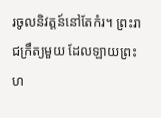រចូលនិវត្តន៍នៅតែកំរ។ ព្រះរាជក្រឹត្យមួយ ដែលឡាយព្រះហ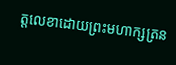ត្តលេខាដោយព្រះមហាក្សត្រន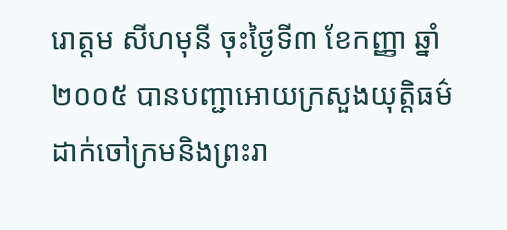រោត្តម សីហមុនី ចុះថ្ងៃទី៣ ខែកញ្ញា ឆ្នាំ២០០៥ បានបញ្ជាអោយក្រសួងយុត្តិធម៌ ដាក់ចៅក្រមនិងព្រះរា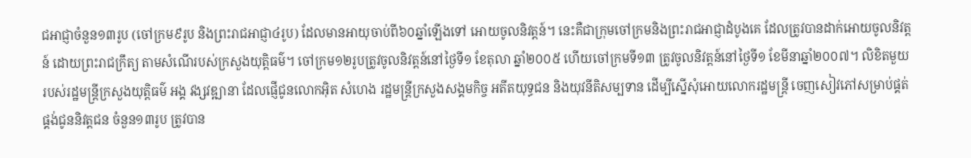ជអាជ្ញាចំនួន១៣រូប (ចៅក្រម៩រូប និងព្រះរាជអាជ្ញា៤រូប) ដែលមានអាយុចាប់ពី៦០ឆ្នាំឡើងទៅ អោយចូលនិវត្តន៍។ នេះគឺជាក្រុមចៅក្រមនិងព្រះរាជអាជ្ញាដំបូងគេ ដែលត្រូវបានដាក់អោយចូលនិវត្តន៍ ដោយព្រះរាជក្រឹត្យ តាមសំណើរបស់ក្រសួងយុត្តិធម៌។ ចៅក្រម១២រូបត្រូវចូលនិវត្តន៍នៅថ្ងៃទី១ ខែតុលា ឆ្នាំ២០០៥ ហើយចៅក្រមទី១៣ ត្រូវចូលនិវត្តន៍នៅថ្ងៃទី១ ខែមីនាឆ្នាំ២០០៧។ លិខិតមួយរបស់រដ្ឋមន្រ្តីក្រសួងយុត្តិធម៌ អង្គ វង្សវឌ្ឍានា ដែលផ្ញើជូនលោកអ៊ិត សំហេង រដ្ឋមន្រ្តីក្រសួងសង្គមកិច្ច អតីតយុទ្ធជន និងយុវនីតិសម្បទាន ដើម្បីស្នើសុំអោយលោករដ្ឋមន្រ្តី ចេញសៀវភៅសម្រាប់ផ្គត់ផ្គង់ជូននិវត្តជន ចំនួន១៣រូប ត្រូវបាន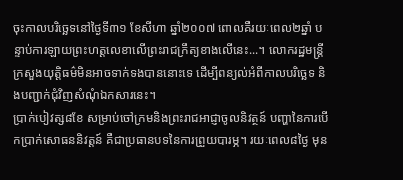ចុះកាលបរិច្ឆេទនៅថ្ងៃទី៣១ ខែសីហា ឆ្នាំ២០០៧ ពោលគឺរយៈពេល២ឆ្នាំ បន្ទាប់ការឡាយព្រះហត្តលេខាលើព្រះរាជក្រឹត្យខាងលើនេះ...។ លោករដ្ឋមន្រ្តីក្រសួងយុត្តិធម៌មិនអាចទាក់ទងបាននោះទេ ដើម្បីពន្យល់អំពីកាលបរិច្ឆេទ និងបញ្ជាក់ជុំវិញសំណុំឯកសារនេះ។
ប្រាក់បៀវត្ស៨ខែ សម្រាប់ចៅក្រមនិងព្រះរាជអាជ្ញាចូលនិវត្ថន៍ បញ្ហានៃការបើកប្រាក់សោធននិវត្តន៍ គឺជាប្រធានបទនៃការព្រួយបារម្ភ។ រយៈពេល៨ថ្ងៃ មុន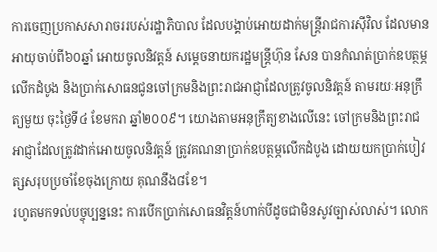ការចេញប្រកាសសារាចររបស់រដ្ឋាភិបាល ដែលបង្គាប់អោយដាក់មន្រ្តីរាជការស៊ីវិល ដែលមានអាយុចាប់ពី៦០ឆ្នាំ អោយចូលនិវត្តន៍ សម្តេចនាយករដ្ឋមន្រ្តីហ៊ុន សែន បានកំណត់ប្រាក់ឧបត្ថម្ភលើកដំបូង និងប្រាក់សោធនជូនចៅក្រមនិងព្រះរាជអាជ្ញាដែលត្រូវចូលនិវត្តន៍ តាមរយៈអនុក្រឹត្យមួយ ចុះថ្ងៃទី៤ ខែមករា ឆ្នាំ២០០៩។ យោងតាមអនុក្រឹត្យខាងលើនេះ ចៅក្រមនិងព្រះរាជអាជ្ញាដែលត្រូវដាក់អោយចូលនិវត្តន៍ ត្រូវគណនាប្រាក់ឧបត្ថម្ភលើកដំបូង ដោយយកប្រាក់បៀវត្សសរុបប្រចាំខែចុងក្រោយ គុណនឹង៨ខែ។
រហូតមកទល់បច្ចុប្បន្ននេះ ការបើកប្រាក់សោធនវិត្តន៍ហាក់បីដូចជាមិនសូវច្បាស់លាស់។ លោក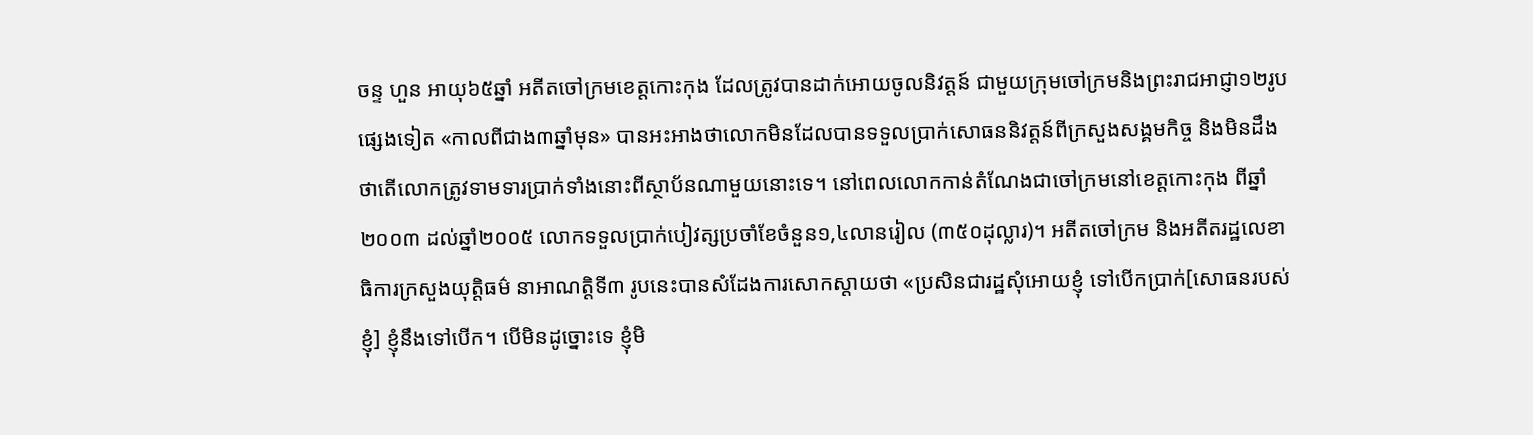ចន្ទ ហួន អាយុ៦៥ឆ្នាំ អតីតចៅក្រមខេត្តកោះកុង ដែលត្រូវបានដាក់អោយចូលនិវត្តន៍ ជាមួយក្រុមចៅក្រមនិងព្រះរាជអាជ្ញា១២រូបផ្សេងទៀត «កាលពីជាង៣ឆ្នាំមុន» បានអះអាងថាលោកមិនដែលបានទទួលប្រាក់សោធននិវត្តន៍ពីក្រសួងសង្គមកិច្ច និងមិនដឹងថាតើលោកត្រូវទាមទារប្រាក់ទាំងនោះពីស្ថាប័នណាមួយនោះទេ។ នៅពេលលោកកាន់តំណែងជាចៅក្រមនៅខេត្តកោះកុង ពីឆ្នាំ២០០៣ ដល់ឆ្នាំ២០០៥ លោកទទួលប្រាក់បៀវត្សប្រចាំខែចំនួន១,៤លានរៀល (៣៥០ដុល្លារ)។ អតីតចៅក្រម និងអតីតរដ្ឋលេខាធិការក្រសួងយុត្តិធម៌ នាអាណត្តិទី៣ រូបនេះបានសំដែងការសោកស្តាយថា «ប្រសិនជារដ្ឋសុំអោយខ្ញុំ ទៅបើកប្រាក់[សោធនរបស់ខ្ញុំ] ខ្ញុំនឹងទៅបើក។ បើមិនដូច្នោះទេ ខ្ញុំមិ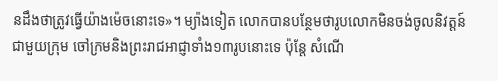នដឹងថាត្រូវធ្វើយ៉ាងម៉េចនោះទេ»។ ម្យ៉ាងទៀត លោកបានបន្ថែមថារូបលោកមិនចង់ចូលនិវត្តន៍ ជាមួយក្រុម ចៅក្រមនិងព្រះរាជអាជ្ញាទាំង១៣រូបនោះទេ ប៉ុន្តែ សំណើ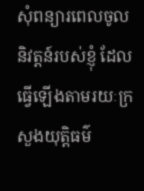សុំពន្យារពេលចូលនិវត្តន៍របស់ខ្ញុំ ដែលធ្វើឡើងតាមរយៈក្រសួងយុត្តិធម៌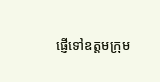ផ្ញើទៅឧត្តមក្រុម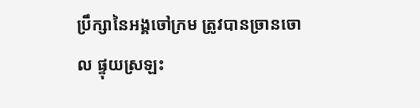ប្រឹក្សានៃអង្គចៅក្រម ត្រូវបានច្រានចោល ផ្ទុយស្រឡះ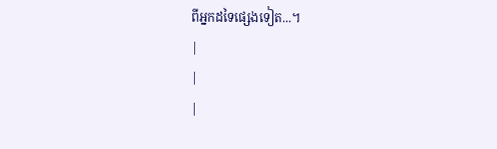ពីអ្នកដទៃផ្សេងទៀត...។
|
|
|